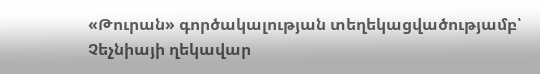«Թուրան» գործակալության տեղեկացվածությամբ՝ Չեչնիայի ղեկավար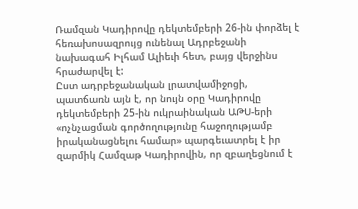Ռամզան Կադիրովը դեկտեմբերի 26-ին փորձել է հեռախոսազրույց ունենալ Ադրբեջանի նախագահ Իլհամ Ալիեւի հետ, բայց վերջինս հրաժարվել է:
Ըստ ադրբեջանական լրատվամիջոցի, պատճառն այն է, որ նույն օրը Կադիրովը դեկտեմբերի 25-ին ուկրաինական ԱԹՍ-երի «ոչնչացման գործողությունը հաջողությամբ իրականացնելու համար» պարգեւատրել է իր զարմիկ Համզաթ Կադիրովին, որ զբաղեցնում է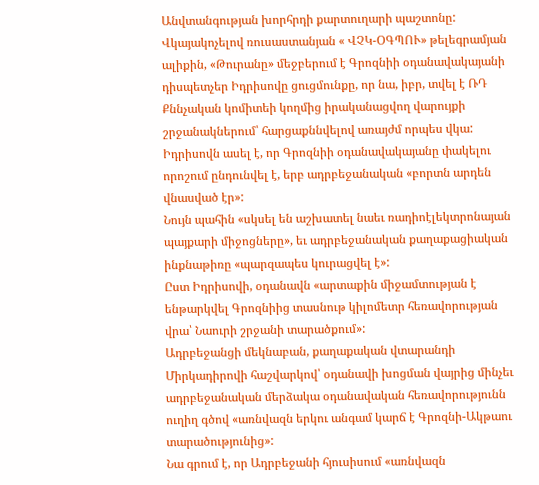Անվտանգության խորհրդի քարտուղարի պաշտոնը:
Վկայակոչելով ռուսաստանյան « ՎՉԿ-ՕԳՊՈՒ» թելեգրամյան ալիքին, «Թուրանը» մեջբերում է Գրոզնիի օդանավակայանի դիսպետչեր Իդրիսովը ցուցմունքը, որ նա, իբր, տվել է ՌԴ Քննչական կոմիտեի կողմից իրականացվող վարույքի շրջանակներում՝ հարցաքննվելով առայժմ որպես վկա: Իդրիսովն ասել է, որ Գրոզնիի օդանավակայանը փակելու որոշում ընդունվել է, երբ ադրբեջանական «բորտն արդեն վնասված էր»:
Նույն պահին «սկսել են աշխատել նաեւ ռադիոէլեկտրոնայան պայքարի միջոցները», եւ ադրբեջանական քաղաքացիական ինքնաթիռը «պարզապես կուրացվել է»:
Ըստ Իդրիսովի, օդանավն «արտաքին միջամտության է ենթարկվել Գրոզնիից տասնութ կիլոմետր հեռավորության վրա՝ Նաուրի շրջանի տարածքում»:
Ադրբեջանցի մեկնաբան, քաղաքական վտարանդի Միրկադիրովի հաշվարկով՝ օդանավի խոցման վայրից մինչեւ ադրբեջանական մերձակա օդանավական հեռավորությունն ուղիղ գծով «առնվազն երկու անգամ կարճ է Գրոզնի-Ակթաու տարածությունից»:
Նա գրում է, որ Ադրբեջանի հյուսիսում «առնվազն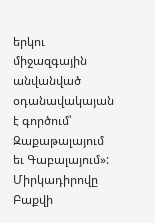երկու միջազգային անվանված օդանավակայան է գործում՝ Զաքաթալայում եւ Գաբալայում»:
Միրկադիրովը Բաքվի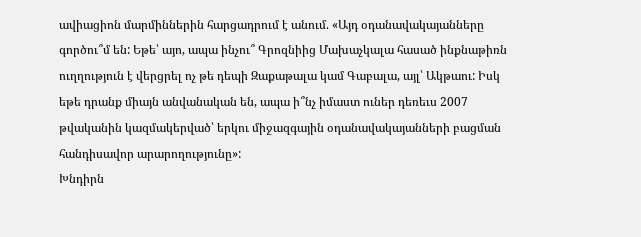ավիացիոն մարմիններին հարցադրում է անում. «Այդ օդանավակայանները գործու՞մ են: Եթե՝ այո, ապա ինչու՞ Գրոզնիից Մախաչկալա հասած ինքնաթիռն ուղղություն է վերցրել ոչ թե դեպի Զաքաթալա կամ Գաբալա, այլ՝ Ակթաու: Իսկ եթե դրանք միայն անվանական են, ապա ի՞նչ իմաստ ուներ դեռեւս 2007 թվականին կազմակերված՝ երկու միջազգային օդանավակայանների բացման հանդիսավոր արարողությունը»:
Խնդիրն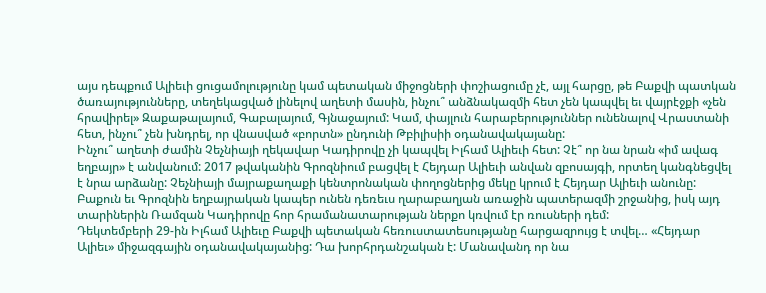այս դեպքում Ալիեւի ցուցամոլությունը կամ պետական միջոցների փոշիացումը չէ, այլ հարցը, թե Բաքվի պատկան ծառայությունները, տեղեկացված լինելով աղետի մասին, ինչու՞ անձնակազմի հետ չեն կապվել եւ վայրէջքի «չեն հրավիրել» Զաքաթալայում, Գաբալայում, Գյնաջայում: Կամ, փայլուն հարաբերություններ ունենալով Վրաստանի հետ, ինչու՞ չեն խնդրել, որ վնասված «բորտն» ընդունի Թբիլիսիի օդանավակայանը:
Ինչու՞ աղետի ժամին Չեչնիայի ղեկավար Կադիրովը չի կապվել Իլհամ Ալիեւի հետ: Չէ՞ որ նա նրան «իմ ավագ եղբայր» է անվանում: 2017 թվականին Գրոզնիում բացվել է Հեյդար Ալիեւի անվան զբոսայգի, որտեղ կանգնեցվել է նրա արձանը: Չեչնիայի մայրաքաղաքի կենտրոնական փողոցներից մեկը կրում է Հեյդար Ալիեւի անունը: Բաքուն եւ Գրոզնին եղբայրական կապեր ունեն դեռեւս ղարաբաղյան առաջին պատերազմի շրջանից, իսկ այդ տարիներին Ռամզան Կադիրովը հոր հրամանատարության ներքո կռվում էր ռուսների դեմ:
Դեկտեմբերի 29-ին Իլհամ Ալիեւը Բաքվի պետական հեռուստատեսությանը հարցազրույց է տվել… «Հեյդար Ալիեւ» միջազգային օդանավակայանից: Դա խորհրդանշական է: Մանավանդ որ նա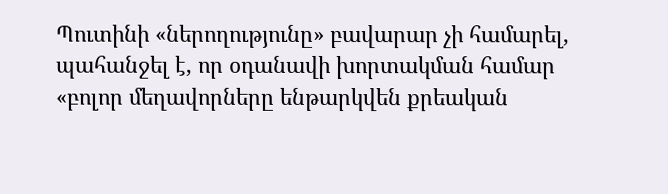Պուտինի «ներողությունը» բավարար չի համարել, պահանջել է, որ օդանավի խորտակման համար «բոլոր մեղավորները ենթարկվեն քրեական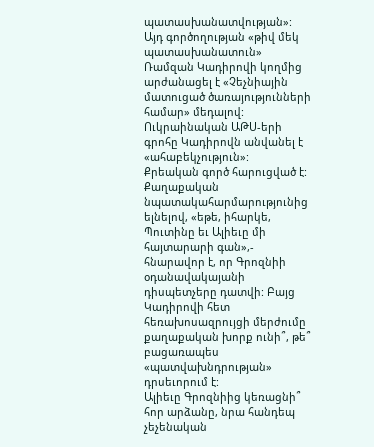պատասխանատվության»: Այդ գործողության «թիվ մեկ պատասխանատուն» Ռամզան Կադիրովի կողմից արժանացել է «Չեչնիային մատուցած ծառայությունների համար» մեդալով: Ուկրաինական ԱԹՍ-երի գրոհը Կադիրովն անվանել է «ահաբեկչություն»:
Քրեական գործ հարուցված է: Քաղաքական նպատակահարմարությունից ելնելով, «եթե, իհարկե, Պուտինը եւ Ալիեւը մի հայտարարի գան»,- հնարավոր է, որ Գրոզնիի օդանավակայանի դիսպետչերը դատվի: Բայց Կադիրովի հետ հեռախոսազրույցի մերժումը քաղաքական խորք ունի՞, թե՞ բացառապես «պատվախնդրության» դրսեւորում է:
Ալիեւը Գրոզնիից կեռացնի՞ հոր արձանը, նրա հանդեպ չեչենական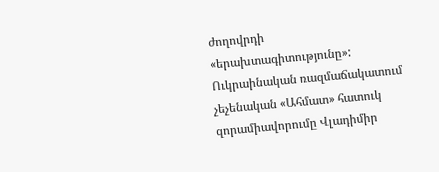ժողովրդի «երախտագիտությունը»: Ուկրաինական ռազմաճակատում չեչենական «Ահմատ» հատուկ զորամիավորումը Վլադիմիր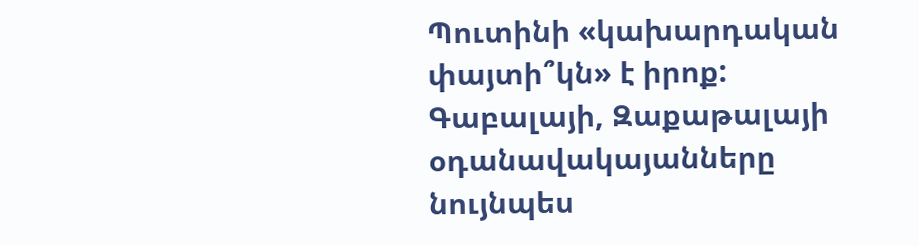Պուտինի «կախարդական փայտի՞կն» է իրոք: Գաբալայի, Զաքաթալայի օդանավակայանները նույնպես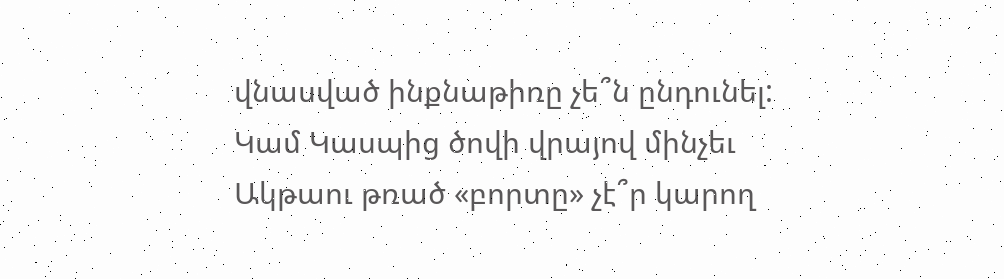վնասված ինքնաթիռը չե՞ն ընդունել: Կամ Կասպից ծովի վրայով մինչեւ Ակթաու թռած «բորտը» չէ՞ր կարող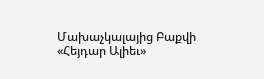Մախաչկալայից Բաքվի «Հեյդար Ալիեւ»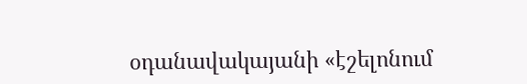օդանավակայանի «էշելոնում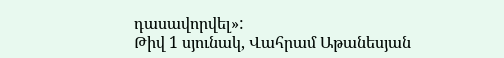դասավորվել»:
Թիվ 1 սյունակ, Վահրամ Աթանեսյան